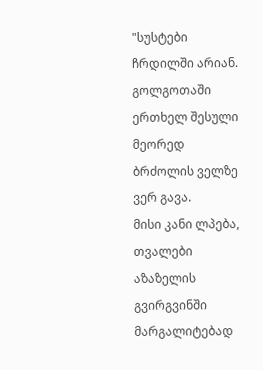"სუსტები ჩრდილში არიან. გოლგოთაში ერთხელ შესული მეორედ ბრძოლის ველზე ვერ გავა.
მისი კანი ლპება, თვალები აზაზელის გვირგვინში მარგალიტებად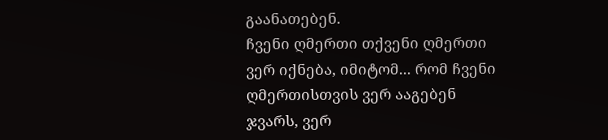გაანათებენ.
ჩვენი ღმერთი თქვენი ღმერთი ვერ იქნება, იმიტომ... რომ ჩვენი ღმერთისთვის ვერ ააგებენ ჯვარს, ვერ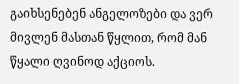გაიხსენებენ ანგელოზები და ვერ მივლენ მასთან წყლით, რომ მან წყალი ღვინოდ აქციოს.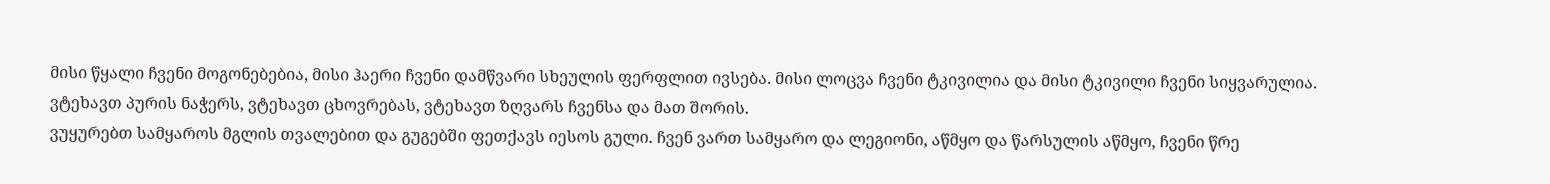მისი წყალი ჩვენი მოგონებებია, მისი ჰაერი ჩვენი დამწვარი სხეულის ფერფლით ივსება. მისი ლოცვა ჩვენი ტკივილია და მისი ტკივილი ჩვენი სიყვარულია.
ვტეხავთ პურის ნაჭერს, ვტეხავთ ცხოვრებას, ვტეხავთ ზღვარს ჩვენსა და მათ შორის.
ვუყურებთ სამყაროს მგლის თვალებით და გუგებში ფეთქავს იესოს გული. ჩვენ ვართ სამყარო და ლეგიონი, აწმყო და წარსულის აწმყო, ჩვენი წრე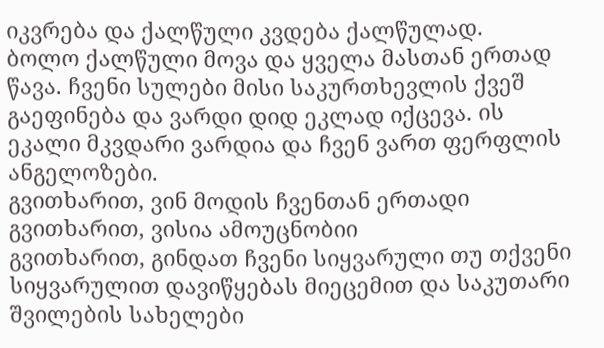იკვრება და ქალწული კვდება ქალწულად.
ბოლო ქალწული მოვა და ყველა მასთან ერთად წავა. ჩვენი სულები მისი საკურთხევლის ქვეშ გაეფინება და ვარდი დიდ ეკლად იქცევა. ის ეკალი მკვდარი ვარდია და ჩვენ ვართ ფერფლის ანგელოზები.
გვითხარით, ვინ მოდის ჩვენთან ერთადი
გვითხარით, ვისია ამოუცნობიი
გვითხარით, გინდათ ჩვენი სიყვარული თუ თქვენი სიყვარულით დავიწყებას მიეცემით და საკუთარი შვილების სახელები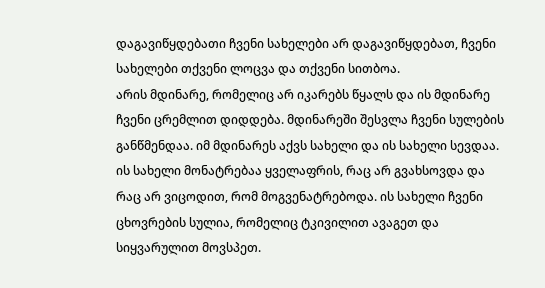დაგავიწყდებათი ჩვენი სახელები არ დაგავიწყდებათ, ჩვენი სახელები თქვენი ლოცვა და თქვენი სითბოა.
არის მდინარე, რომელიც არ იკარებს წყალს და ის მდინარე ჩვენი ცრემლით დიდდება. მდინარეში შესვლა ჩვენი სულების განწმენდაა. იმ მდინარეს აქვს სახელი და ის სახელი სევდაა.
ის სახელი მონატრებაა ყველაფრის, რაც არ გვახსოვდა და რაც არ ვიცოდით, რომ მოგვენატრებოდა. ის სახელი ჩვენი ცხოვრების სულია, რომელიც ტკივილით ავაგეთ და სიყვარულით მოვსპეთ.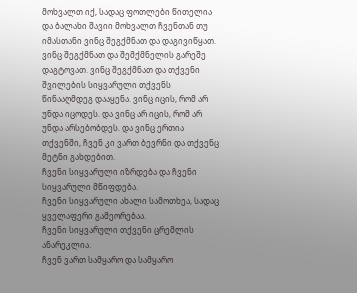მოხვალთ იქ, სადაც ფოთლები წითელია და ბალახი შავიი მოხვალთ ჩვენთან თუ იმასთანი ვინც შეგქმნათ და დაგივიწყათ. ვინც შეგქმნათ და შემქმნელის გარეშე დაგტოვათ. ვინც შეგქმნათ და თქვენი შვილების სიყვარული თქვენს წინააღმდეგ დააყენა. ვინც იცის, რომ არ უნდა იცოდეს. და ვინც არ იცის, რომ არ უნდა არსებობდეს. და ვინც ერთია თქვენში, ჩვენ კი ვართ ბევრნი და თქვენც მეტნი გახდებით.
ჩვენი სიყვარული იზრდება და ჩვენი სიყვარული მწიფდება.
ჩვენი სიყვარული ახალი სამოთხეა, სადაც ყველაფერი გამეორებაა.
ჩვენი სიყვარული თქვენი ცრემლის ანარეკლია.
ჩვენ ვართ სამყარო და სამყარო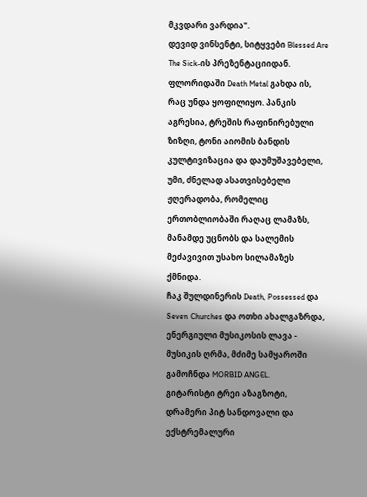მკვდარი ვარდია".
დევიდ ვინსენტი, სიტყვები Blessed Are The Sick-ის პრეზენტაციიდან.
ფლორიდაში Death Metal გახდა ის, რაც უნდა ყოფილიყო. პანკის აგრესია, ტრეშის რაფინირებული ზიზღი, ტონი აიომის ბანდის კულტივიზაცია და დაუმუშავებელი, უმი, ძნელად ასათვისებელი ჟღერადობა, რომელიც ერთობლიობაში რაღაც ლამაზს, მანამდე უცნობს და სალემის მეძავივით უსახო სილამაზეს ქმნიდა.
ჩაკ შულდინერის Death, Possessed და Seven Churches და ოთხი ახალგაზრდა, ენერგიული მუსიკოსის ლავა - მუსიკის ღრმა, მძიმე სამყაროში გამოჩნდა MORBID ANGEL.
გიტარისტი ტრეი აზაგზოტი, დრამერი პიტ სანდოვალი და ექსტრემალური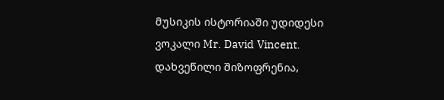მუსიკის ისტორიაში უდიდესი ვოკალი Mr. David Vincent.
დახვეწილი შიზოფრენია,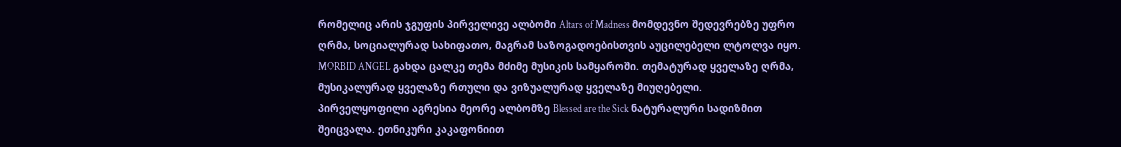რომელიც არის ჯგუფის პირველივე ალბომი Altars of Madness მომდევნო შედევრებზე უფრო ღრმა, სოციალურად სახიფათო, მაგრამ საზოგადოებისთვის აუცილებელი ლტოლვა იყო.
MORBID ANGEL გახდა ცალკე თემა მძიმე მუსიკის სამყაროში. თემატურად ყველაზე ღრმა, მუსიკალურად ყველაზე რთული და ვიზუალურად ყველაზე მიუღებელი.
პირველყოფილი აგრესია მეორე ალბომზე Blessed are the Sick ნატურალური სადიზმით შეიცვალა. ეთნიკური კაკაფონიით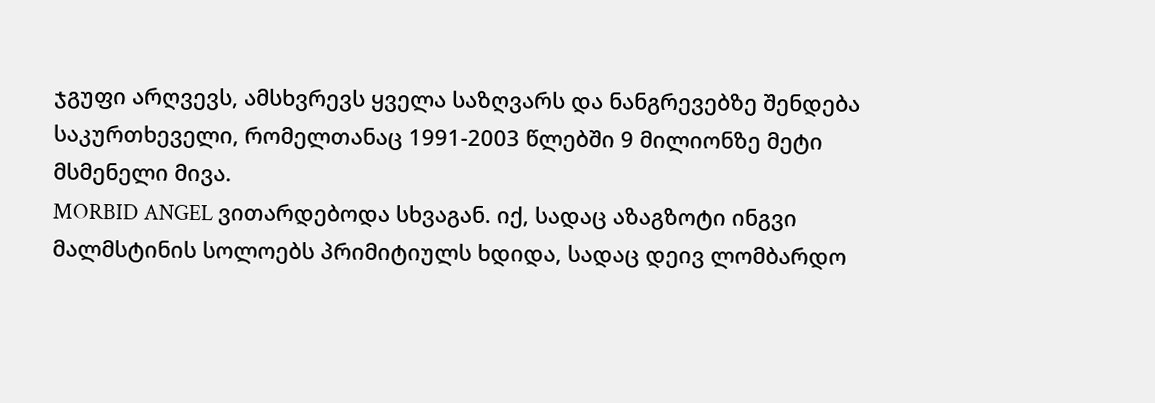ჯგუფი არღვევს, ამსხვრევს ყველა საზღვარს და ნანგრევებზე შენდება საკურთხეველი, რომელთანაც 1991-2003 წლებში 9 მილიონზე მეტი მსმენელი მივა.
MORBID ANGEL ვითარდებოდა სხვაგან. იქ, სადაც აზაგზოტი ინგვი მალმსტინის სოლოებს პრიმიტიულს ხდიდა, სადაც დეივ ლომბარდო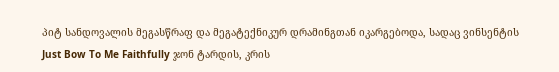პიტ სანდოვალის მეგასწრაფ და მეგატექნიკურ დრამინგთან იკარგებოდა, სადაც ვინსენტის Just Bow To Me Faithfully ჯონ ტარდის, კრის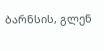ბარნსის, გლენ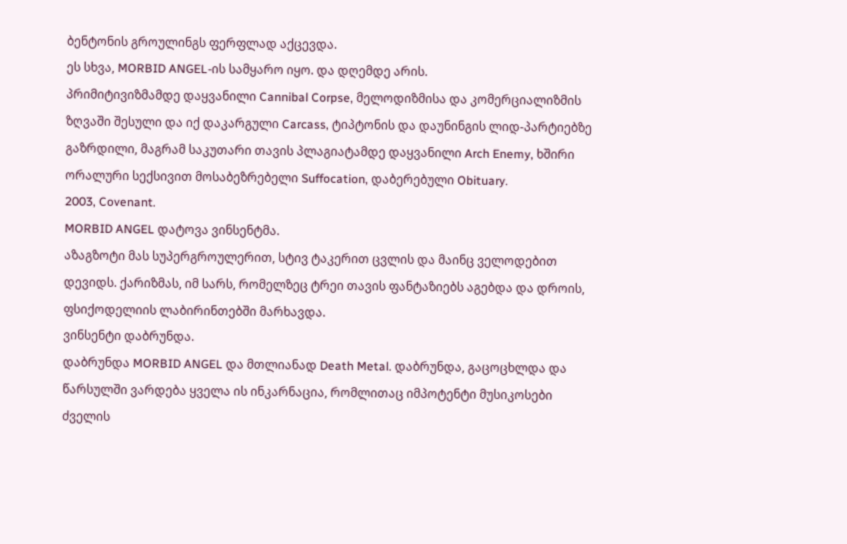ბენტონის გროულინგს ფერფლად აქცევდა.
ეს სხვა, MORBID ANGEL-ის სამყარო იყო. და დღემდე არის.
პრიმიტივიზმამდე დაყვანილი Cannibal Corpse, მელოდიზმისა და კომერციალიზმის ზღვაში შესული და იქ დაკარგული Carcass, ტიპტონის და დაუნინგის ლიდ-პარტიებზე გაზრდილი, მაგრამ საკუთარი თავის პლაგიატამდე დაყვანილი Arch Enemy, ხშირი ორალური სექსივით მოსაბეზრებელი Suffocation, დაბერებული Obituary.
2003, Covenant.
MORBID ANGEL დატოვა ვინსენტმა.
აზაგზოტი მას სუპერგროულერით, სტივ ტაკერით ცვლის და მაინც ველოდებით დევიდს. ქარიზმას, იმ სარს, რომელზეც ტრეი თავის ფანტაზიებს აგებდა და დროის, ფსიქოდელიის ლაბირინთებში მარხავდა.
ვინსენტი დაბრუნდა.
დაბრუნდა MORBID ANGEL და მთლიანად Death Metal. დაბრუნდა, გაცოცხლდა და წარსულში ვარდება ყველა ის ინკარნაცია, რომლითაც იმპოტენტი მუსიკოსები ძველის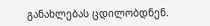განახლებას ცდილობდნენ.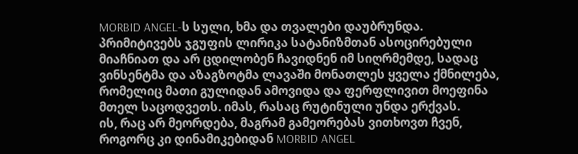MORBID ANGEL-ს სული, ხმა და თვალები დაუბრუნდა.
პრიმიტივებს ჯგუფის ლირიკა სატანიზმთან ასოცირებული მიაჩნიათ და არ ცდილობენ ჩავიდნენ იმ სიღრმემდე, სადაც ვინსენტმა და აზაგზოტმა ლავაში მონათლეს ყველა ქმნილება, რომელიც მათი გულიდან ამოვიდა და ფერფლივით მოეფინა მთელ საცოდვეთს. იმას, რასაც რუტინული უნდა ერქვას.
ის, რაც არ მეორდება, მაგრამ გამეორებას ვითხოვთ ჩვენ, როგორც კი დინამიკებიდან MORBID ANGEL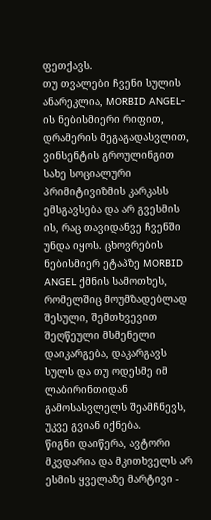ფეთქავს.
თუ თვალები ჩვენი სულის ანარეკლია, MORBID ANGEL-ის ნებისმიერი რიფით, დრამერის მეგაგადასვლით, ვინსენტის გროულინგით სახე სოციალური პრიმიტივიზმის კარკასს ემსგავსება და არ გვესმის ის, რაც თავიდანვე ჩვენში უნდა იყოს. ცხოვრების ნებისმიერ ეტაპზე MORBID ANGEL ქმნის სამოთხეს, რომელშიც მოუმზადებლად შესული, შემთხვევით შეღწეული მსმენელი დაიკარგება, დაკარგავს სულს და თუ ოდესმე იმ ლაბირინთიდან გამოსასვლელს შეამჩნევს, უკვე გვიან იქნება.
წიგნი დაიწერა, ავტორი მკვდარია და მკითხველს არ ესმის ყველაზე მარტივი -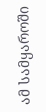ამ სამყაროში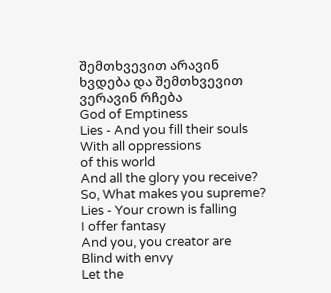შემთხვევით არავინ ხვდება და შემთხვევით ვერავინ რჩება
God of Emptiness
Lies - And you fill their souls
With all oppressions
of this world
And all the glory you receive?
So, What makes you supreme?
Lies - Your crown is falling
I offer fantasy
And you, you creator are
Blind with envy
Let the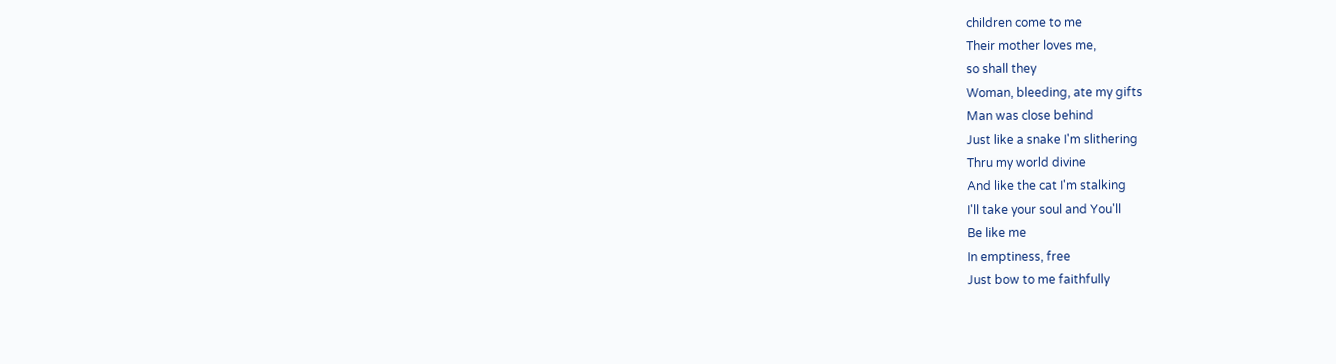children come to me
Their mother loves me,
so shall they
Woman, bleeding, ate my gifts
Man was close behind
Just like a snake I'm slithering
Thru my world divine
And like the cat I'm stalking
I'll take your soul and You'll
Be like me
In emptiness, free
Just bow to me faithfully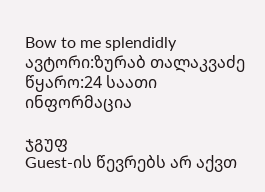Bow to me splendidly
ავტორი:ზურაბ თალაკვაძე
წყარო:24 საათი
ინფორმაცია

ჯგუფ
Guest-ის წევრებს არ აქვთ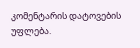კომენტარის დატოვების უფლება.